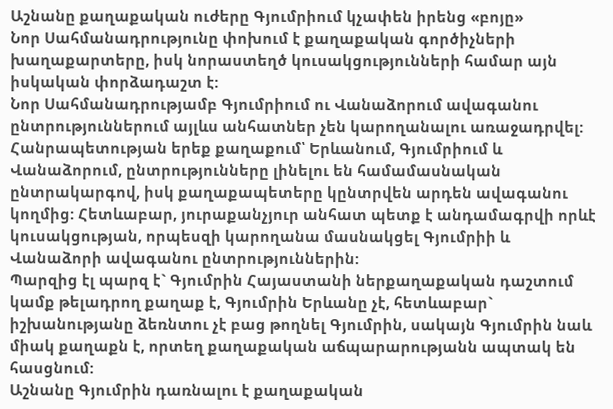Աշնանը քաղաքական ուժերը Գյումրիում կչափեն իրենց «բոյը»
Նոր Սահմանադրությունը փոխում է քաղաքական գործիչների խաղաքարտերը, իսկ նորաստեղծ կուսակցությունների համար այն իսկական փորձադաշտ է:
Նոր Սահմանադրությամբ Գյումրիում ու Վանաձորում ավագանու ընտրություններում այլևս անհատներ չեն կարողանալու առաջադրվել: Հանրապետության երեք քաղաքում՝ Երևանում, Գյումրիում և Վանաձորում, ընտրությունները լինելու են համամասնական ընտրակարգով, իսկ քաղաքապետերը կընտրվեն արդեն ավագանու կողմից: Հետևաբար, յուրաքանչյուր անհատ պետք է անդամագրվի որևէ կուսակցության, որպեսզի կարողանա մասնակցել Գյումրիի և Վանաձորի ավագանու ընտրություններին:
Պարզից էլ պարզ է` Գյումրին Հայաստանի ներքաղաքական դաշտում կամք թելադրող քաղաք է, Գյումրին Երևանը չէ, հետևաբար` իշխանությանը ձեռնտու չէ բաց թողնել Գյումրին, սակայն Գյումրին նաև միակ քաղաքն է, որտեղ քաղաքական աճպարարությանն ապտակ են հասցնում:
Աշնանը Գյումրին դառնալու է քաղաքական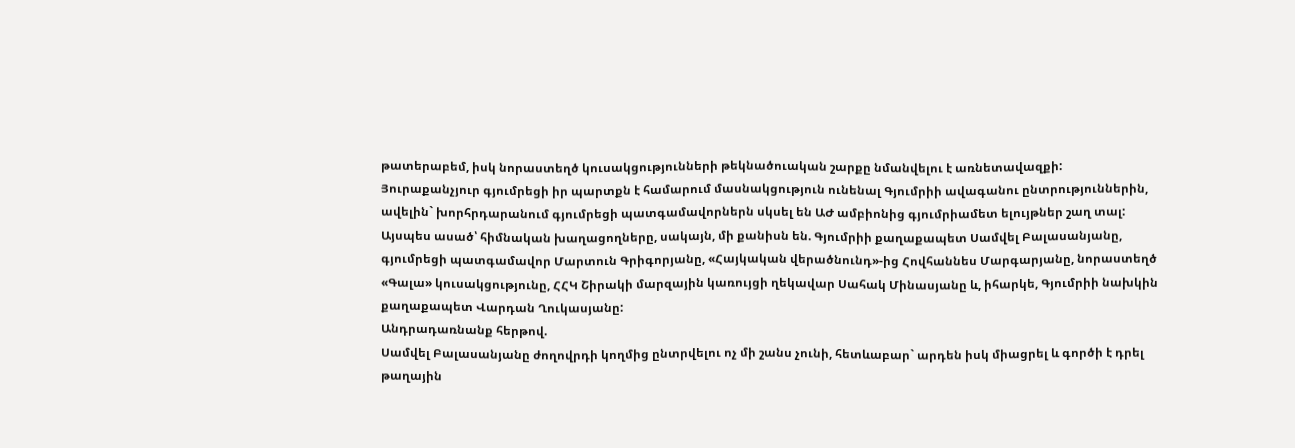թատերաբեմ, իսկ նորաստեղծ կուսակցությունների թեկնածուական շարքը նմանվելու է առնետավազքի:
Յուրաքանչյուր գյումրեցի իր պարտքն է համարում մասնակցություն ունենալ Գյումրիի ավագանու ընտրություններին, ավելին` խորհրդարանում գյումրեցի պատգամավորներն սկսել են ԱԺ ամբիոնից գյումրիամետ ելույթներ շաղ տալ:
Այսպես ասած՝ հիմնական խաղացողները, սակայն, մի քանիսն են. Գյումրիի քաղաքապետ Սամվել Բալասանյանը, գյումրեցի պատգամավոր Մարտուն Գրիգորյանը, «Հայկական վերածնունդ»-ից Հովհաննես Մարգարյանը, նորաստեղծ «Գալա» կուսակցությունը, ՀՀԿ Շիրակի մարզային կառույցի ղեկավար Սահակ Մինասյանը և, իհարկե, Գյումրիի նախկին քաղաքապետ Վարդան Ղուկասյանը:
Անդրադառնանք հերթով.
Սամվել Բալասանյանը ժողովրդի կողմից ընտրվելու ոչ մի շանս չունի, հետևաբար` արդեն իսկ միացրել և գործի է դրել թաղային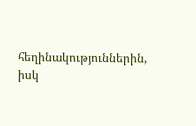հեղինակություններին, իսկ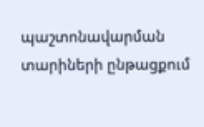պաշտոնավարման տարիների ընթացքում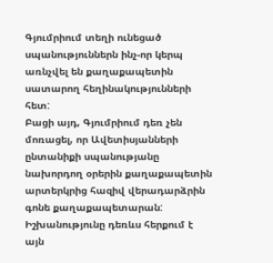Գյումրիում տեղի ունեցած սպանություններն ինչ-որ կերպ առնչվել են քաղաքապետին սատարող հեղինակությունների հետ:
Բացի այդ, Գյումրիում դեռ չեն մոռացել, որ Ավետիսյանների ընտանիքի սպանությանը նախորդող օրերին քաղաքապետին արտերկրից հազիվ վերադարձրին գոնե քաղաքապետարան:
Իշխանությունը դեռևս հերքում է այն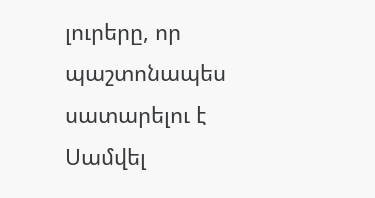լուրերը, որ պաշտոնապես սատարելու է Սամվել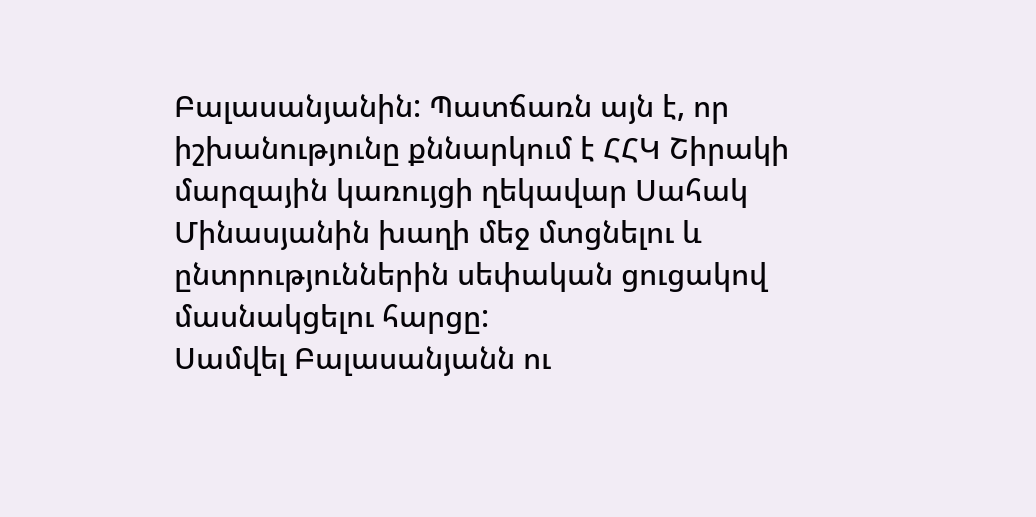Բալասանյանին: Պատճառն այն է, որ իշխանությունը քննարկում է ՀՀԿ Շիրակի մարզային կառույցի ղեկավար Սահակ Մինասյանին խաղի մեջ մտցնելու և ընտրություններին սեփական ցուցակով մասնակցելու հարցը:
Սամվել Բալասանյանն ու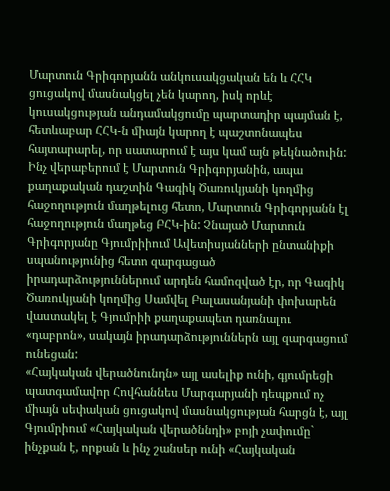Մարտուն Գրիգորյանն անկուսակցական են և ՀՀԿ ցուցակով մասնակցել չեն կարող, իսկ որևէ կուսակցության անդամակցումը պարտադիր պայման է, հետևաբար ՀՀԿ-ն միայն կարող է պաշտոնապես հայտարարել, որ սատարում է այս կամ այն թեկնածուին:
Ինչ վերաբերում է Մարտուն Գրիգորյանին, ապա քաղաքական դաշտին Գագիկ Ծառուկյանի կողմից հաջողություն մաղթելուց հետո, Մարտուն Գրիգորյանն էլ հաջողություն մաղթեց ԲՀԿ-ին: Չնայած Մարտուն Գրիգորյանը Գյումրիիում Ավետիսյանների ընտանիքի սպանությունից հետո զարգացած իրադարձություններում արդեն համոզված էր, որ Գագիկ Ծառուկյանի կողմից Սամվել Բալասանյանի փոխարեն վաստակել է Գյումրիի քաղաքապետ դառնալու «դաբրոն», սակայն իրադարձություններն այլ զարգացում ունեցան:
«Հայկական վերածնունդն» այլ ասելիք ունի, գյումրեցի պատգամավոր Հովհաննես Մարգարյանի դեպքում ոչ միայն սեփական ցուցակով մասնակցության հարցն է, այլ Գյումրիում «Հայկական վերածննդի» բոյի չափումը` ինչքան է, որքան և ինչ շանսեր ունի «Հայկական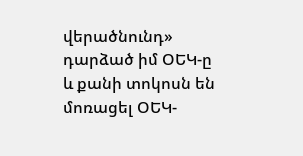վերածնունդ» դարձած իմ ՕԵԿ-ը և քանի տոկոսն են մոռացել ՕԵԿ-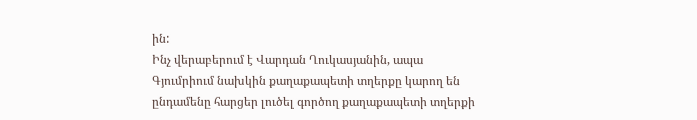ին:
Ինչ վերաբերում է Վարդան Ղուկասյանին, ապա Գյումրիում նախկին քաղաքապետի տղերքը կարող են ընդամենը հարցեր լուծել գործող քաղաքապետի տղերքի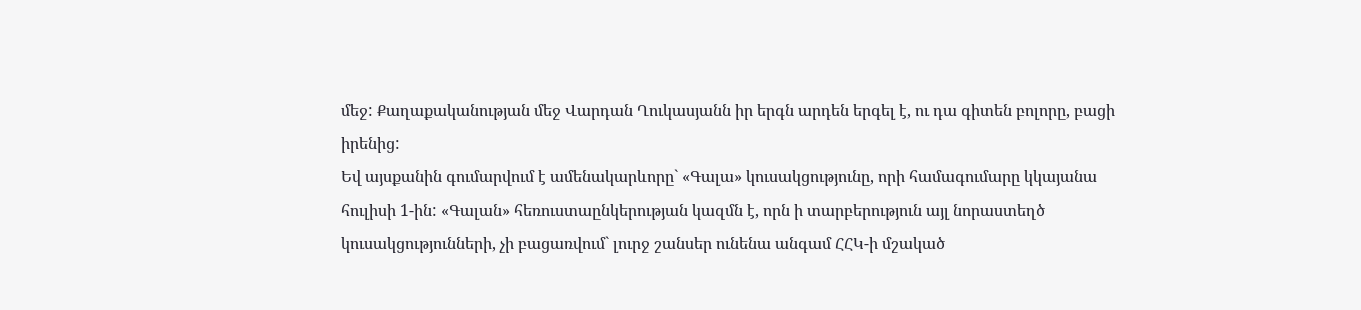մեջ: Քաղաքականության մեջ Վարդան Ղուկասյանն իր երգն արդեն երգել է, ու դա գիտեն բոլորը, բացի իրենից:
Եվ այսքանին գումարվում է ամենակարևորը` «Գալա» կուսակցությունը, որի համագումարը կկայանա հուլիսի 1-ին: «Գալան» հեռուստաընկերության կազմն է, որն ի տարբերություն այլ նորաստեղծ կուսակցությունների, չի բացառվում` լուրջ շանսեր ունենա անգամ ՀՀԿ-ի մշակած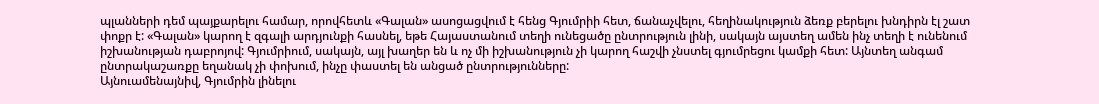պլանների դեմ պայքարելու համար, որովհետև «Գալան» ասոցացվում է հենց Գյումրիի հետ, ճանաչվելու, հեղինակություն ձեռք բերելու խնդիրն էլ շատ փոքր է: «Գալան» կարող է զգալի արդյունքի հասնել, եթե Հայաստանում տեղի ունեցածը ընտրություն լինի, սակայն այստեղ ամեն ինչ տեղի է ունենում իշխանության դաբրոյով: Գյումրիում, սակայն, այլ խաղեր են և ոչ մի իշխանություն չի կարող հաշվի չնստել գյումրեցու կամքի հետ: Այնտեղ անգամ ընտրակաշառքը եղանակ չի փոխում, ինչը փաստել են անցած ընտրությունները:
Այնուամենայնիվ, Գյումրին լինելու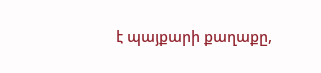է պայքարի քաղաքը,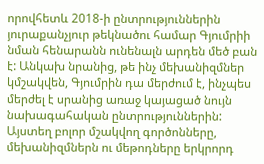որովհետև 2018-ի ընտրություններին յուրաքանչյուր թեկնածու համար Գյումրիի նման հենարանն ունենալն արդեն մեծ բան է: Անկախ նրանից, թե ինչ մեխանիզմներ կմշակվեն, Գյումրին դա մերժում է, ինչպես մերժել է սրանից առաջ կայացած նույն նախագահական ընտրություններին: Այստեղ բոլոր մշակվող գործոնները, մեխանիզմներն ու մեթոդները երկրորդ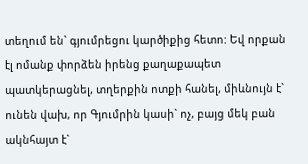տեղում են` գյումրեցու կարծիքից հետո: Եվ որքան էլ ոմանք փորձեն իրենց քաղաքապետ պատկերացնել, տղերքին ոտքի հանել, միևնույն է` ունեն վախ, որ Գյումրին կասի` ոչ, բայց մեկ բան ակնհայտ է`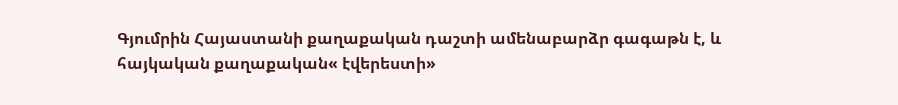Գյումրին Հայաստանի քաղաքական դաշտի ամենաբարձր գագաթն է, և հայկական քաղաքական« էվերեստի»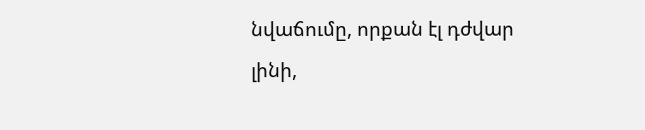նվաճումը, որքան էլ դժվար լինի,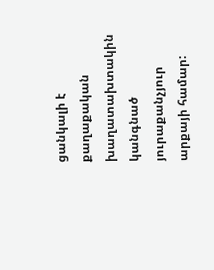ցանկալի է քաղաքական խաղատախտակին կանգնած յուրաքանչյուր արքայի համար: